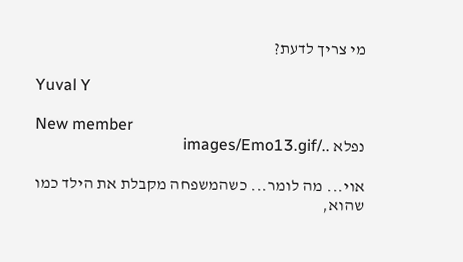מי צריך לדעת?

Yuval Y

New member
נפלא ../images/Emo13.gif

אוי... מה לומר... כשהמשפחה מקבלת את הילד כמו שהוא,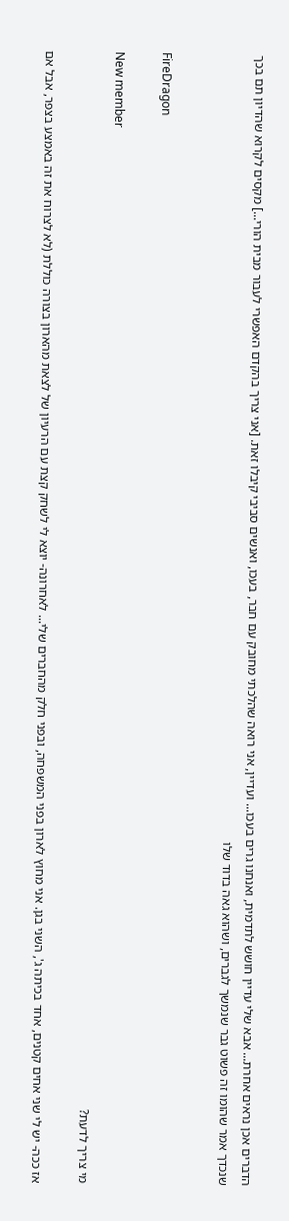הדברים אכן נראים אחרת... אבא שלי עדיין חושש לתדמית, ואנחנו גרים בעכו... ועדיין, אני רואה שהלכתי מחובק עם חבר, בעכו, ואנשים סביבי קיבלו זאת. [אני צריך בהקדם האפשרי לעבור מבית הורי...] מקסים לקרוא שהדיון תם בכך שנכדך אמר שהומו זה פשוט גבר שנמשך לגברים, ושהוא גאה בדוד שלו


FireDragon

New member
מי צריך לדעת?

אז ככה- יש לי שני אחים קטנים, אחד בכיתה ג', השני בגן. אני מחוץ לארון בפני המשפחה, ובפני חלק מהחברים שלי... לאחרונה- יוצא לי לשחק קצת עם הרעיון של לצאת מהארון בצורה כוללת (לא לצרוח את זה באמצע בצפר, אבל אם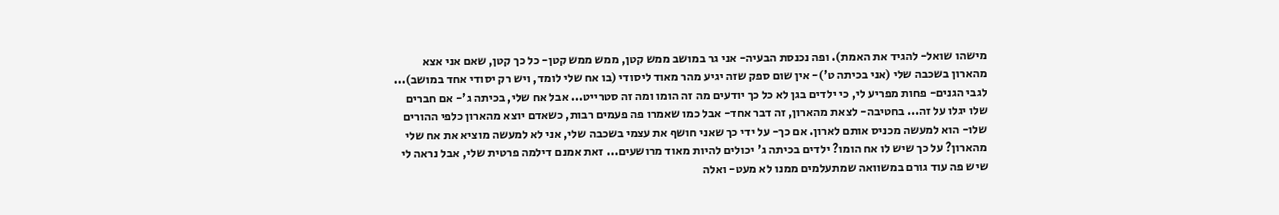מישהו שואל- להגיד את האמת). ופה נכנסת הבעיה- אני גר במושב ממש קטן, ממש ממש קטן- כל כך קטן, שאם אני אצא מהארון בשכבה שלי (אני בכיתה ט')- אין שום ספק שזה יגיע מהר מאוד ליסודי (בו אח שלי לומד, ויש רק יסודי אחד במושב)... לגבי הגנים- פחות מפריע לי, כי ילדים בגן לא כל כך יודעים מה זה הומו ומה זה סטרייט... אבל אח שלי, בכיתה ג'- אם חברים שלו יגלו על זה... בחטיבה- לצאת מהארון, זה דבר אחד- אבל כמו שאמרו פה פעמים רבות, כשאדם יוצא מהארון כלפי ההורים שלו- הוא למעשה מכניס אותם לארון. אם כך- על ידי כך שאני חושף את עצמי בשכבה שלי, אני לא למעשה מוציא את אח שלי מהארון? על כך שיש לו אח הומו? ילדים בכיתה ג' יכולים להיות מאוד מרושעים... זאת אמנם דילמה פרטית שלי, אבל נראה לי שיש פה עוד גורם במשוואה שמתעלמים ממנו לא מעט- ואלה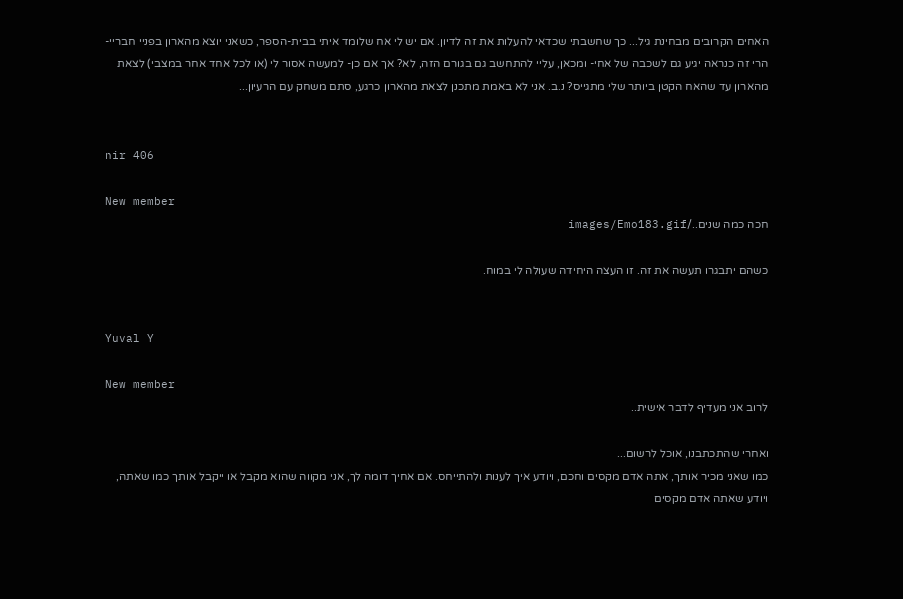האחים הקרובים מבחינת גיל... כך שחשבתי שכדאי להעלות את זה לדיון. אם יש לי אח שלומד איתי בבית-הספר, כשאני יוצא מהארון בפניי חבריי- הרי זה כנראה יגיע גם לשכבה של אחי- ומכאן, עליי להתחשב גם בגורם הזה, לא? אך אם כן- למעשה אסור לי (או לכל אחד אחר במצבי) לצאת מהארון עד שהאח הקטן ביותר שלי מתגייס? נ.ב. אני לא באמת מתכנן לצאת מהארון כרגע, סתם משחק עם הרעיון...


nir 406

New member
חכה כמה שנים../images/Emo183.gif

כשהם יתבגרו תעשה את זה. זו העצה היחידה שעולה לי במוח.


Yuval Y

New member
לרוב אני מעדיף לדבר אישית..

ואחרי שהתכתבנו, אוכל לרשום...
כמו שאני מכיר אותך, אתה אדם מקסים וחכם, ויודע איך לענות ולהתייחס. אם אחיך דומה לך, אני מקווה שהוא מקבל או ייקבל אותך כמו שאתה, ויודע שאתה אדם מקסים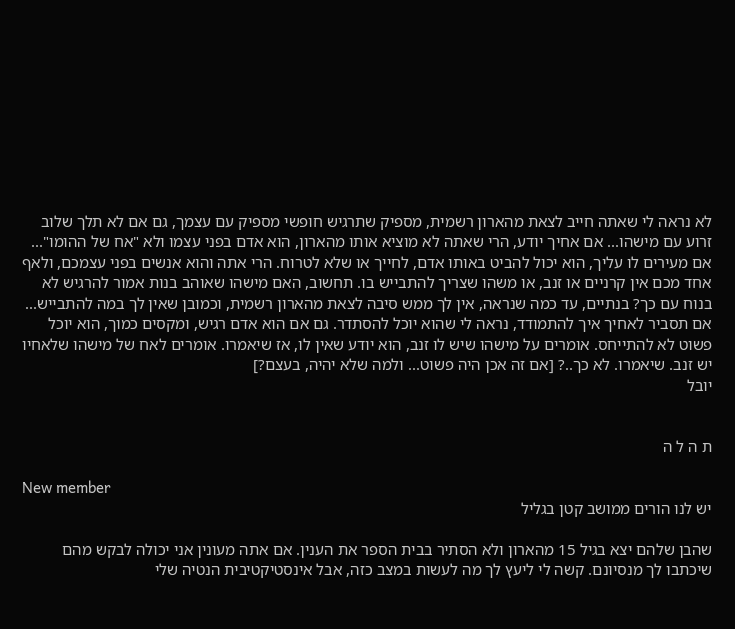לא נראה לי שאתה חייב לצאת מהארון רשמית, מספיק שתרגיש חופשי מספיק עם עצמך, גם אם לא תלך שלוב זרוע עם מישהו... אם אחיך יודע, הרי שאתה לא מוציא אותו מהארון, הוא אדם בפני עצמו ולא "אח של ההומו"... אם מעירים לו עליך, הוא יכול להביט באותו אדם, לחייך או שלא לטרוח. הרי אתה והוא אנשים בפני עצמכם, ולאף אחד מכם אין קרניים או זנב, או משהו שצריך להתבייש בו. תחשוב, האם מישהו שאוהב בנות אמור להרגיש לא בנוח עם כך? בנתיים, עד כמה שנראה, אין לך ממש סיבה לצאת מהארון רשמית, וכמובן שאין לך במה להתבייש... אם תסביר לאחיך איך להתמודד, נראה לי שהוא יוכל להסתדר. גם אם הוא אדם רגיש, ומקסים כמוך, הוא יוכל פשוט לא להתייחס. אומרים על מישהו שיש לו זנב, הוא יודע שאין לו, אז שיאמרו. אומרים לאח של מישהו שלאחיו יש זנב. שיאמרו. לא כך..? [אם זה אכן היה פשוט... ולמה שלא יהיה, בעצם?]
יובל


ת ה ל ה

New member
יש לנו הורים ממושב קטן בגליל

שהבן שלהם יצא בגיל 15 מהארון ולא הסתיר בבית הספר את הענין. אם אתה מעונין אני יכולה לבקש מהם שיכתבו לך מנסיונם. קשה לי ליעץ לך מה לעשות במצב כזה, אבל אינסטיקטיבית הנטיה שלי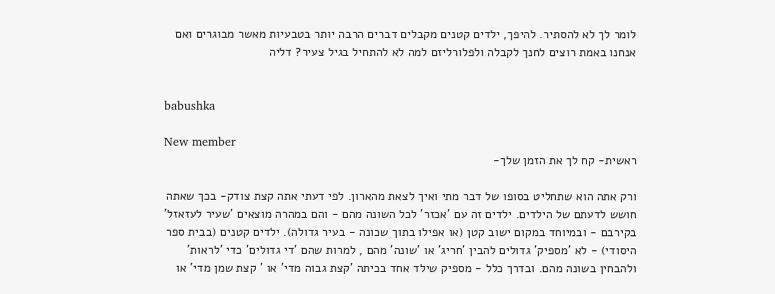לומר לך לא להסתיר. להיפך, ילדים קטנים מקבלים דברים הרבה יותר בטבעיות מאשר מבוגרים ואם אנחנו באמת רוצים לחנך לקבלה ולפלורליזם למה לא להתחיל בגיל צעיר? דליה


babushka

New member
ראשית- קח לך את הזמן שלך-

ורק אתה הוא שתחליט בסופו של דבר מתי ואיך לצאת מהארון. לפי דעתי אתה קצת צודק- בכך שאתה חושש לדעתם של הילדים. ילדים זה עם 'אכזר' לכל השונה מהם - והם במהרה מוצאים 'שעיר לעזאזל' בקירבם - ובמיוחד במקום ישוב קטן (או אפילו בתוך שכונה - בעיר גדולה). ילדים קטנים (בבית ספר היסודי) - לא 'מספיק' גדולים להבין 'חריג' או 'שונה' מהם , למרות שהם 'די גדולים' כדי 'לראות' ולהבחין בשונה מהם. ובדרך כלל - מספיק שילד אחד בכיתה 'קצת גבוה מדי' או ' קצת שמן מדי' או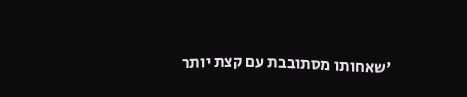'שאחותו מסתובבת עם קצת יותר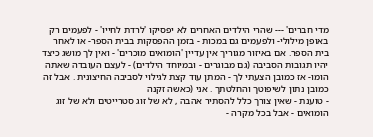מדי חברים' --- שהרי הילדים האחרים לא יפסיקו 'לרדת לחייו' - לפעמים רק באופן מילולי- ולפעמים גם במכות - בזמן ההפסקות בבית הספר- או לאחר בית הספר. אם באיזור מגוריך אין עדיין 'הומואים מוכרים' - ואין לך מושג כיצד יהיו תגובות הסביבה (גם מבוגרים - ובמיוחד הילדים) - לעצם העובדה שאתה הומו- אז כמובן הצעתי לך - המתן עוד קצת לגילוי לסביבה החיצונית . אבל זה כמובן נתון לשיפוטך והחלטתך . אני (כאשה זקנה
- טוענת - שאין צורך כלל להסתיר אהבה , לא של זוג סטרייטים ולא של זוג הומואים - אבל בכל מקרה -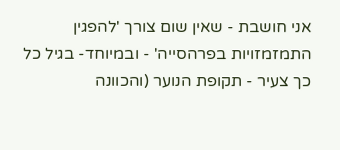אני חושבת - שאין שום צורך 'להפגין התמזמזויות בפרהסייה' - ובמיוחד- בגיל כל כך צעיר - תקופת הנוער (והכוונה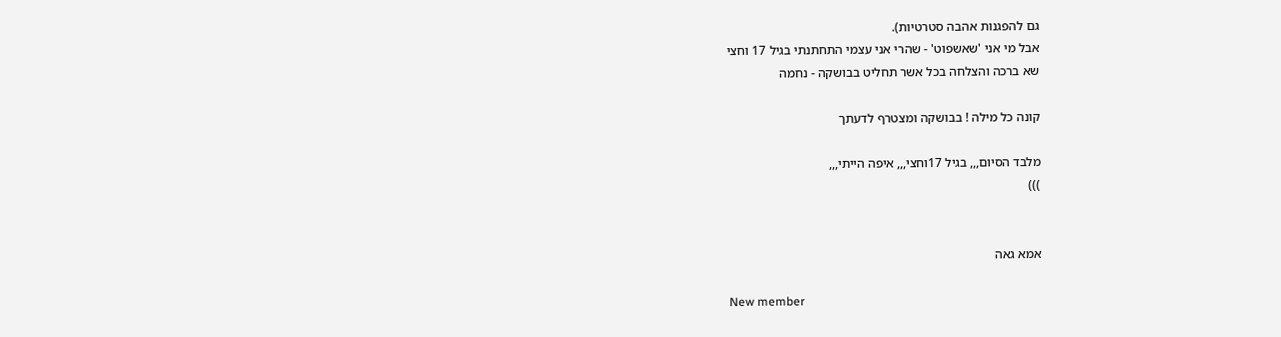גם להפגנות אהבה סטרטיות).
אבל מי אני 'שאשפוט' - שהרי אני עצמי התחתנתי בגיל 17 וחצי
שא ברכה והצלחה בכל אשר תחליט בבושקה - נחמה

קונה כל מילה ! בבושקה ומצטרף לדעתך

מלבד הסיום,,, בגיל 17וחצי,,, איפה הייתי,,,
)))


אמא גאה

New member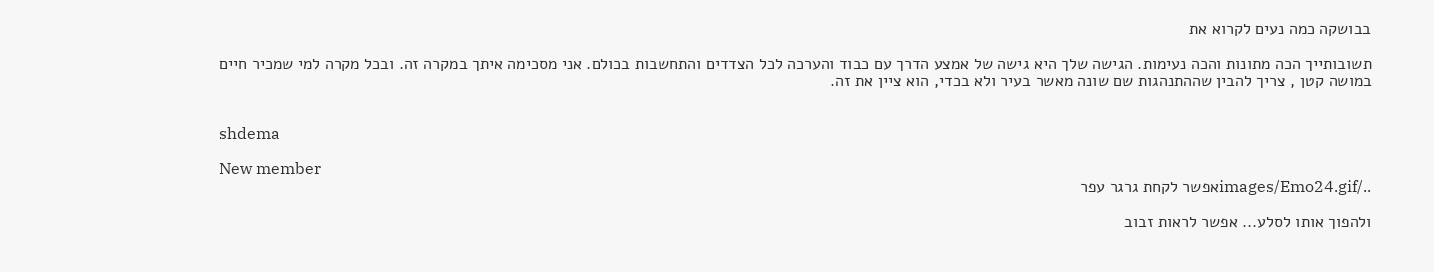בבושקה כמה נעים לקרוא את

תשובותייך הכה מתונות והכה נעימות. הגישה שלך היא גישה של אמצע הדרך עם כבוד והערכה לכל הצדדים והתחשבות בכולם. אני מסכימה איתך במקרה זה. ובכל מקרה למי שמכיר חיים במושה קטן , צריך להבין שההתנהגות שם שונה מאשר בעיר ולא בכדי, הוא ציין את זה.


shdema

New member
../images/Emo24.gifאפשר לקחת גרגר עפר

ולהפוך אותו לסלע... אפשר לראות זבוב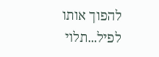להפוך אותו לפיל...תלוי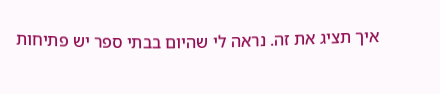איך תציג את זה. נראה לי שהיום בבתי ספר יש פתיחות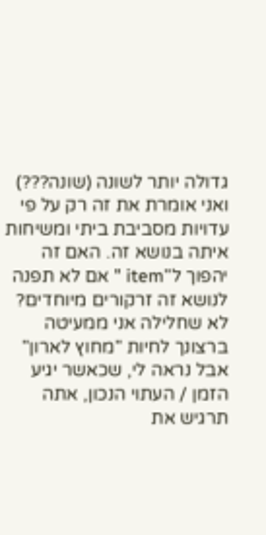גדולה יותר לשונה (שונה???) ואני אומרת את זה רק על פי עדויות מסביבת ביתי ומשיחות איתה בנושא זה. האם זה יהפוך ל"item " אם לא תפנה לנושא זה זרקורים מיוחדים? לא שחלילה אני ממעיטה ברצונך לחיות "מחוץ לארון" אבל נראה לי, שכאשר יגיע הזמן / העתוי הנכון, אתה תרגיש את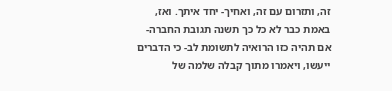זה, ותזרום עם זה, ואחיך- יחד איתך. ואז, באמת כבר לא כל כך תשנה תגובת החברה- אם תהיה כזו הרואיה לתשומת לב- כי הדברים ייעשו, ויאמרו מתוך קבלה שלמה של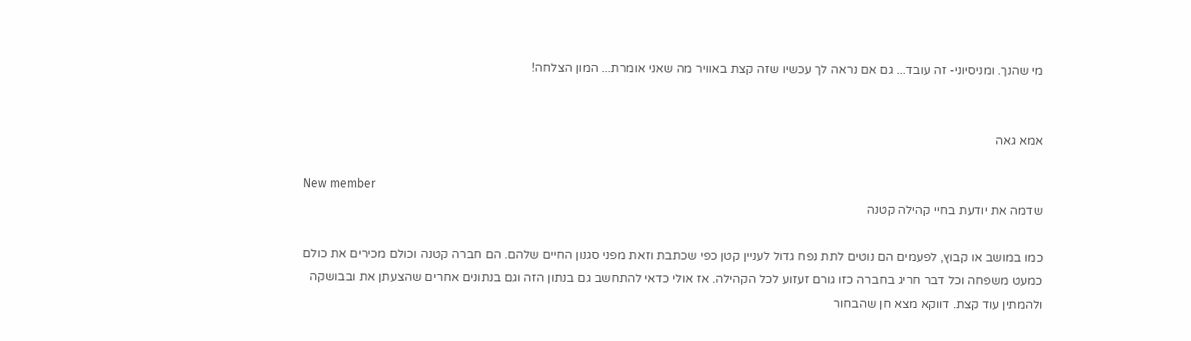מי שהנך. ומניסיוני- זה עובד... גם אם נראה לך עכשיו שזה קצת באוויר מה שאני אומרת... המון הצלחה!


אמא גאה

New member
שדמה את יודעת בחיי קהילה קטנה

כמו במושב או קבוץ, לפעמים הם נוטים לתת נפח גדול לעניין קטן כפי שכתבת וזאת מפני סגנון החיים שלהם. הם חברה קטנה וכולם מכירים את כולם כמעט משפחה וכל דבר חריג בחברה כזו גורם זעזוע לכל הקהילה. אז אולי כדאי להתחשב גם בנתון הזה וגם בנתונים אחרים שהצעתן את ובבושקה ולהמתין עוד קצת. דווקא מצא חן שהבחור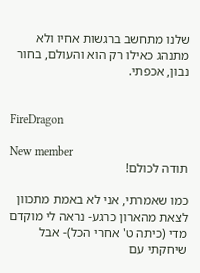שלנו מתחשב ברגשות אחיו ולא מתנהג כאילו רק הוא והעולם, בחור נבון, אכפתי.


FireDragon

New member
תודה לכולם!

כמו שאמרתי, אני לא באמת מתכוון לצאת מהארון כרגע- נראה לי מוקדם מדי (כיתה ט' אחרי הכל)- אבל שיחקתי עם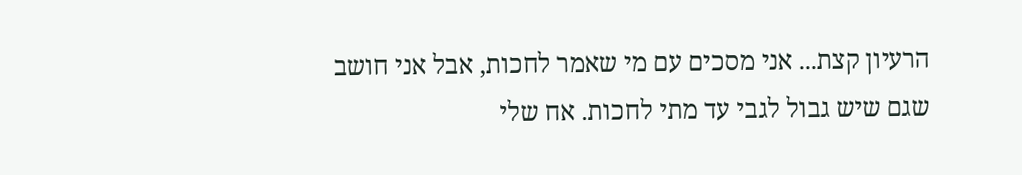הרעיון קצת... אני מסכים עם מי שאמר לחכות, אבל אני חושב שגם שיש גבול לגבי עד מתי לחכות. אח שלי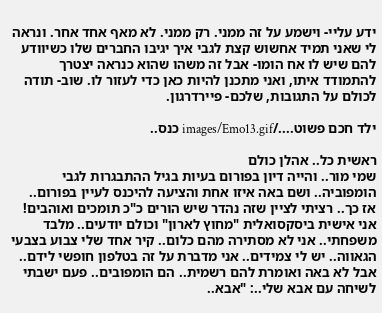ידע עליי- וישמע על זה ממני. רק ממני. לא מאף אחד אחר. ונראה לי שאני תמיד אחשוש קצת לגבי איך יגיבו החברים שלו כשיוודע להם שיש לו אח הומו- אבל זה משהו שהוא כנראה יצטרך להתמודד איתו, ואני מתכנן להיות כאן כדי לעזור לו. שוב- תודה לכולם על התגובות, שלכם- פיירדרגון.

ילד חכם פשוט..../images/Emo13.gif כנס..

ראשית כל.. אהלן כולם
שמי מור.. והייה דיון בפורום בעיות בגיל ההתבגרות לגבי הומפוביה.. ושם באה איזו אחת והציעה להיכנס לעיין בפורום..
אז כך.. רציתי לציין שזה נהדר שיש הורים כ"כ תומכים ואוהבים! אני אישית ביסקסואלית "מחוץ לארון" וכולם יודעים.. מלבד משפחתי.. אני לא מסתירה מהם כלום.. קיר אחד שלי צבוע בצבעי הגאווה.. יש לי צמידים.. אני מדברת על זה בטלפון חופשי לידם.. אבל לא באה ואומרת להם רשמית.. הם הומפובים.. פעם ישבתי לשיחה עם אבא שלי..: "אבא..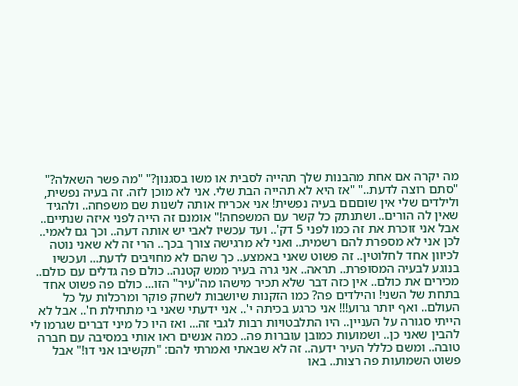מה יקרה אם אחת מהבנות שלך תהייה לסבית או משו בסגנון?" "מה פשר השאלה?" "סתם רוצה לדעת.." "אז היא לא תהייה הבת שלי. אני לא מוכן לזה. זה בעיה נפשית, ולילדים שלי אין שוםםם בעיה נפשית! אני אכריח אותה לשנות שם משפחה.. ולהגיד שאין לה הורים.. ושתנתק כל קשר עם המשפחה!" אומנם זה הייה לפני איזה שנתיים.. אבל אני זוכרת את זה כמו לפני 5 דק'.. ועד עכשיו לאבי יש אותה דעה.. וכך גם לאמי.. לכן אני לא מספרת להם רשמית.. ואני לא מרגישה צורך בכך.. הרי זה לא שאני נוטה לכיוון אחד לחלוטין.. זה פשוט שאני באמצע.. כך שהם לא מחויבים לדעת... ועכשיו בנוגע לבעיה המסופרת.. תראה.. אני גרה בעיר ממש קטנה.. כולם פה גדלים עם כולם.. מכירים את כולם.. אין כזה דבר שלא תכיר מישהו מה"עיר" הזו... כולם פה פשוט אחד בתחת של השני! והילדים פה? כמו הזקנות שיושבות לשחק פוקר ומרכלות על כל העולם.. ואף יותר גרוע!!! אני כרגע בכיתה י'.. אני ידעתי שאני בי מתחילת ח'.. אבל לא הייתי סגורה על העניין.. היו התלבטויות רבות לגבי זה... ואז היו כל מיני דברים שגרמו לי להבין שאני כן.. ושמועות כמובן עוברות פה.. כמה אנשים ראו אותי במסיבה עם חברה טובה.. ומשם כללל העיר ידעה.. זה לא שבאתי ואמרתי להם: "תקשיבו אני דו!" אבל פשוט השמועות פה רצות.. באו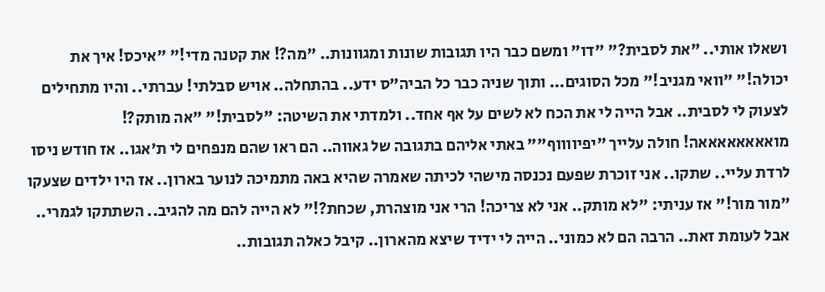ושאלו אותי.. "את לסבית?" "דו" ומשם כבר היו תגובות שונות ומגוונות.. "מה?! את קטנה מדי!" "איכס! איך את יכולה!" "וואי מגניב!" מכל הסוגים... ותוך שניה כבר כל הביה"ס ידע.. בהתחלה.. אויש סבלתי! עברתי.. והיו מתחילים לצעוק לי לסבית.. אבל הייה לי את הכח לא לשים על אף אחד.. ולמדתי את השיטה: "לסבית!" "אה מותק?! מואאאאאאאאה! חולה עלייך "יפיווווף"" באתי אליהם בתגובה של גאווה.. הם ראו שהם מנפחים לי ת'אגו.. אז חודש ניסו לרדת עליי.. שתקו.. אני זוכרת שפעם נכנסה מישהי לכיתה שאמרה שהיא באה מתמיכה לנוער בארון.. אז היו ילדים שצעקו "מור מור!" אז עניתי: "לא מותק.. אני לא צריכה! הרי אני מוצהרת, שכחת?!" לא הייה להם מה להגיב.. השתתקו לגמרי.. אבל לעומת זאת.. הרבה הם לא כמוני.. הייה לי ידיד שיצא מהארון.. קיבל כאלה תגובות..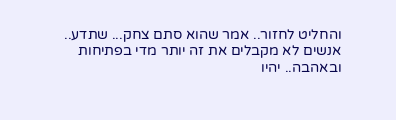והחליט לחזור.. אמר שהוא סתם צחק... שתדע.. אנשים לא מקבלים את זה יותר מדי בפתיחות ובאהבה.. יהיו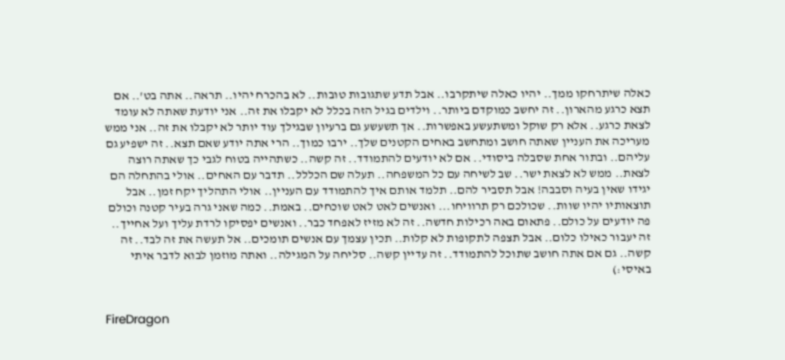כאלה שיתרחקו ממך.. יהיו כאלה שיתקרבו.. אבל תדע שתגובות טובות.. לא בהכרח יהיו.. תראה.. אתה בט'.. אם תצא כרגע מהארון.. זה יחשב כמוקדם ביותר.. וילדים בגיל הזה בכלל לא יקבלו את זה.. אני יודעת שאתה לא עומד לצאת כרגע.. אלא רק שוקל ומשתעשע באפשרות.. אך תשעשע גם ברעיון שבגילך עוד יותר לא יקבלו את זה.. אני ממש מעריכה את העניין שאתה חושב ומתחשב באחים הקטנים שלך.. ירבו כמוך.. הרי אתה יודע שאם תצא.. זה ישפיע גם עליהם.. ובתור אחת שסבלה ביסודי.. אם לא יודעים להתמודד.. זה קשה.. כשתהייה בטוח לגבי כך שאתה רוצה לצאת.. ממש לא לצאת ישר.. שב לשיחה עם כל המשפחה.. תעלה שם הכללל.. תדבר עם האחים.. אולי בהתחלה הם יגידו שאין בעיה וסבבה! אבל תסביר להם.. תלמד אותם איך להתמודד עם העניין.. אולי התהליך יקח זמן.. אבל תוצאותיו יהיו שוות.. שכולכם רק תרוויחו... ואנשים לאט לאט שוכחים.. באמת.. כמה שאני גרה בעיר קטנה וכולם פה יודעים על כולם.. פתאום באה רכילות חדשה.. זה לא מזיז לאפחד כבר.. ואנשים יפסיקו לרדת עליך ועל אחייך.. זה יעבור כאילו כלום.. אבל תצפה לתקופות לא קלות.. תכין עצמך עם אנשים תומכים.. אל תעשה את זה לבד.. זה קשה.. גם אם אתה חושב שתוכל להתמודד.. זה עדיין קשה.. סליחה על המגילה.. ואתה מוזמן לבוא לדבר איתי באיסי:)


FireDragon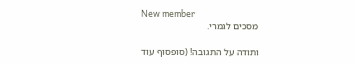New member
מסכים לגמרי.

ותודה על התגובה! (סופסוף עוד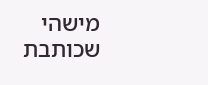מישהי שכותבת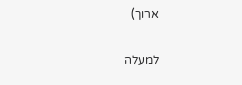ארוך)

למעלה